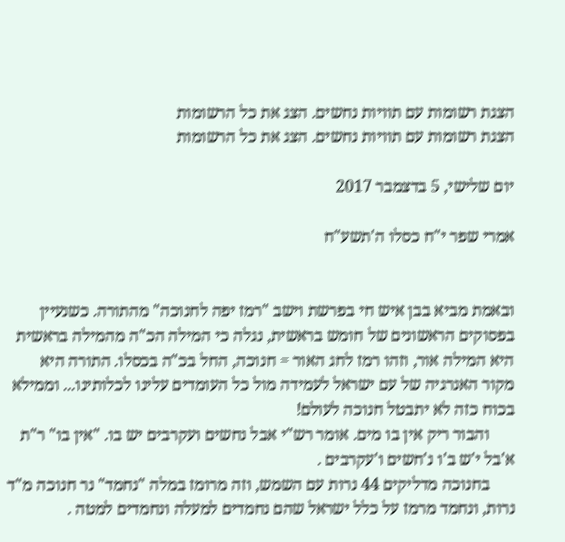הצגת רשומות עם תוויות נחשים. הצג את כל הרשומות
הצגת רשומות עם תוויות נחשים. הצג את כל הרשומות

יום שלישי, 5 בדצמבר 2017

אמרי שפר י"ח כסלו ה'תשע"ח


ובאמת מביא בבן איש חי בפרשת וישב "רמז יפה לחנוכה" מהתורה. כשנעיין בפסוקים הראשונים של חומש בראשית, נגלה כי המילה הכ"ה מהמילה בראשית היא המילה אור, וזהו רמז לחג האור = חנוכה, החל בכ"ה בכסלו. התורה היא מקור האנרגיה של עם ישראל לעמידה מול כל העומדים עלינו לכלותינו... וממילא בכוח כזה לא יתבטל חנוכה לעולם!
      והבור ריק אין בו מים. אומר רש"י אבל נחשים ועקרבים יש בו. "אין בו" ר"ת א'בל י'ש ב'ו נ'חשים ו'עקרבים .
      בחנוכה מדליקים 44 נרות עם השמש, וזה מרומז במלה "נחמד" נר חנוכה מ"ד נרות, ונחמד מרמז על כלל ישראל שהם נחמדים למעלה ונחמדים למטה .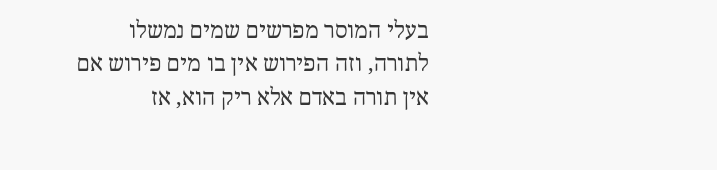בעלי המוסר מפרשים שמים נמשלו לתורה, וזה הפירוש אין בו מים פירוש אם אין תורה באדם אלא ריק הוא, אז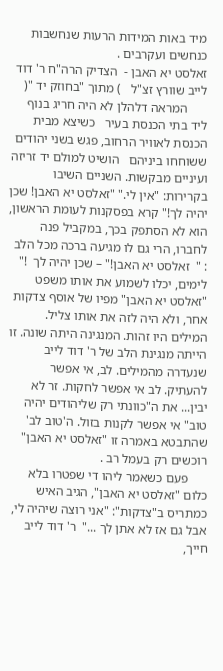מיד באות המידות הרעות שנחשבות כנחשים ועקרבים .
זאלסט יא האבן -  הצדיק הרה"ח ר' דוד לייב שוורץ זצ"ל   ) מתוך "בחוזק יד "(
      המראה דלהלן לא היה חריג בנוף ליד בתי הכנסת בעיר   כשיצא מבית הכנסת לאוויר הרחוב, פגש בשני יהודים ששוחחו ביניהם   הושיט למולם יד זריזה ועיניים מבקשות. השניים השיבו בקרירות: "אין לי." "זאלסט יא האבן! שכן יהיה לך!" קרא בפסקנות לעומת הראשון, הוא לא הסתפק בכך, במקביל פנה לחברו, הרי גם לו מגיעה ברכה מכל הלב : "  זאלסט יא האבן!" – שכן יהיה לך  !"  לימים, יכלו לשמוע את אותו משפט "זאלסט יא האבן" מפיו של אוסף צדקות אחר, ולא היה לזה את אותו צליל. המילים היו זהות. המנגינה היתה שונה. זו הייתה מנגינת הלב של ר' דוד לייב שנעדרה מהמילים. לב, אי אפשר להעתיק. לב אי אפשר לחקות. זר לא יבין... את ה"כוונתי רק שליהודים יהיה טוב" אי אפשר לקנות בזול. ה'טוב לב' שהתבטא באמרה זו "זאלסט יא האבן" רוכשים רק בעמל רב .
      פעם כשאמר ליהו די שפטרו בלא כלום "זאלסט יא האבן", הגיב האיש כמתריס ב"צדקות": "אני רוצה שיהיה לי, אבל גם אז לא אתן לך ..."  ר' דוד לייב חייך,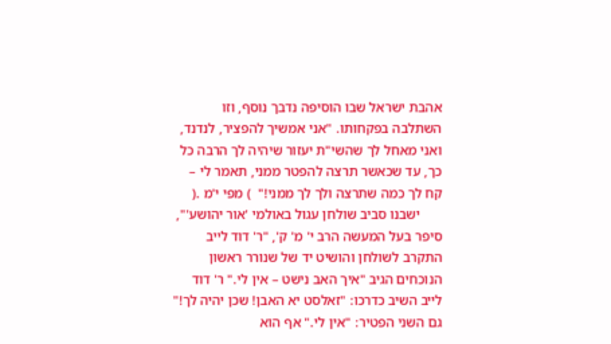אהבת ישראל שבו הוסיפה נדבך נוסף, וזו השתלבה בפקחותו. "אני אמשיך להפציר, לנדנד, ואני מאחל לך שהשי"ת יעזור שיהיה לך הרבה כל כך, עד שכאשר תרצה להפטר ממני, תאמר לי – קח לך כמה שתרצה ולך לך ממני!"  ) מפי י'מ .(
      ישבנו סביב שולחן עגול באולמי 'אור יהושע'", סיפר בעל המעשה הרב י' מ' ק', "ר' דוד לייב התקרב לשולחן והושיט יד של שנורר ראשון הנוכחים הגיב "איך האב נישט – אין לי." ר' דוד לייב השיב כדרכו: "זאלסט יא האבן! שכן יהיה לך!" גם השני הפטיר: "אין לי." אף הוא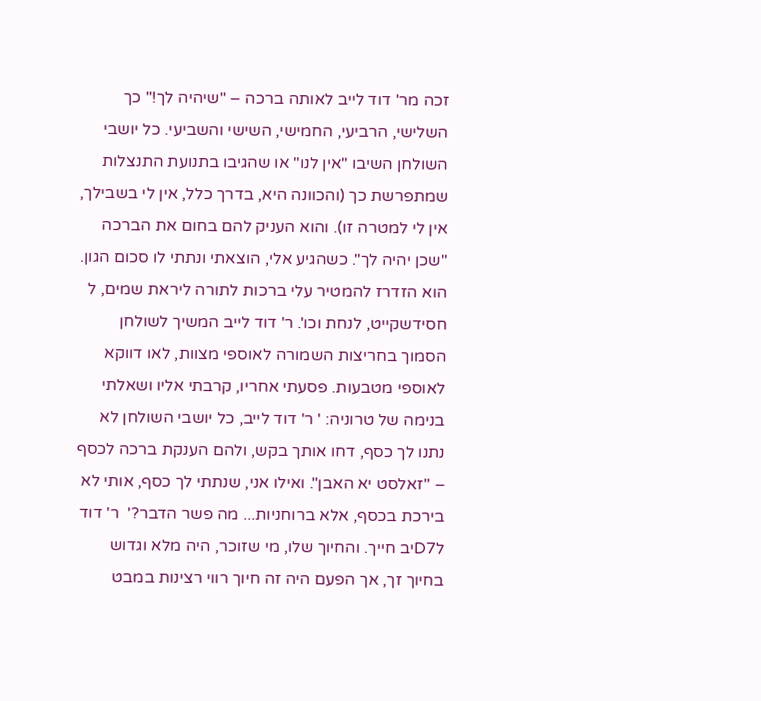זכה מר' דוד לייב לאותה ברכה – "שיהיה לך!" כך השלישי, הרביעי, החמישי, השישי והשביעי. כל יושבי השולחן השיבו "אין לנו" או שהגיבו בתנועת התנצלות שמתפרשת כך (והכוונה היא, בדרך כלל, אין לי בשבילך, אין לי למטרה זו). והוא העניק להם בחום את הברכה "שכן יהיה לך". כשהגיע אלי, הוצאתי ונתתי לו סכום הגון. הוא הזדרז להמטיר עלי ברכות לתורה ליראת שמים, ל חסידשקייט, לנחת וכו'. ר' דוד לייב המשיך לשולחן הסמוך בחריצות השמורה לאוספי מצוות, לאו דווקא לאוספי מטבעות. פסעתי אחריו, קרבתי אליו ושאלתי בנימה של טרוניה: ' ר' דוד לייב, כל יושבי השולחן לא נתנו לך כסף, דחו אותך בקש, ולהם הענקת ברכה לכסף – "זאלסט יא האבן". ואילו אני, שנתתי לך כסף, אותי לא בירכת בכסף, אלא ברוחניות... מה פשר הדבר?'  ר' דוד לD7יב חייך. והחיוך שלו, מי שזוכר, היה מלא וגדוש בחיוך זך, אך הפעם היה זה חיוך רווי רצינות במבט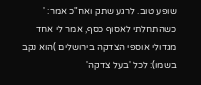שופע טוב. לרגע שתק ואח"כ אמר: ' כשהתחלתי לאסוף כסף, אמר לי אחד מגדולי אוספי הצדקה בירושלים )הוא נקב בשמו): לכל 'בעל צדקה'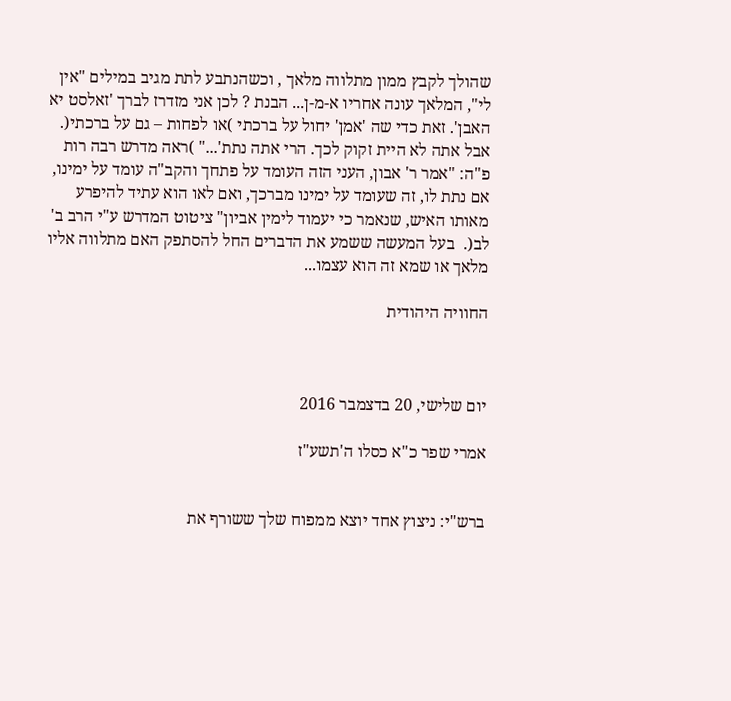שהולך לקבץ ממון מתלווה מלאך , וכשהנתבע לתת מגיב במילים "אין לי", המלאך עונה אחריו א-מ-ן... הבנת ? לכן אני מזדרז לברך 'זאלסט יא האבן'. זאת כדי שה 'אמן' יחול על ברכתי )או לפחות – גם על ברכתי(. אבל אתה לא היית זקוק לכך. הרי אתה נתת'..." )ראה מדרש רבה רות פ"ה: "אמר ר' אבון, העני הזה העומד על פתחך והקב"ה עומד על ימינו, אם נתת לו, זה שעומד על ימינו מברכך, ואם לאו הוא עתיד להיפרע מאותו האיש, שנאמר כי יעמוד לימין אביון" ציטוט המדרש ע"י הרב ב' לב(.  בעל המעשה ששמע את הדברים החל להסתפק האם מתלווה אליו מלאך או שמא זה הוא עצמו...

החוויה היהודית



יום שלישי, 20 בדצמבר 2016

אמרי שפר כ"א כסלו ה'תשע"ז


ברש"י: ניצוץ אחד יוצא ממפוח שלך ששורף את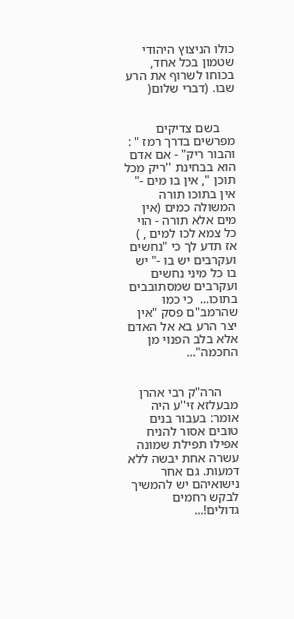כולו הניצוץ היהודי שטמון בכל אחד, בכוחו לשרוף את הרע שבו. (דברי שלום(


     בשם צדיקים מפרשים בדרך רמז " : והבור ריק" - אם אדם הוא בבחינת ''ריק מכל תוכן ", אין בו מים -" אין בתוכו תורה המשולה כמים (אין מים אלא תורה - הוי כל צמא לכו למים , ) אז תדע לך כי "נחשים ועקרבים יש בו -" יש בו כל מיני נחשים ועקרבים שמסתובבים בתוכו...  כי כמו שהרמב"ם פסק "אין יצר הרע בא אל האדם אלא בלב הפנוי מן החכמה"...


     הרה"ק רבי אהרן מבעלזא זי''ע היה אומר: בעבור בנים טובים אסור להניח אפילו תפילת שמונה עשרה אחת יבשה ללא דמעות. גם אחר נישואיהם יש להמשיך לבקש רחמים גדולים!...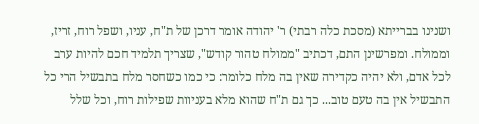ושנינו בברייתא (מסכת כלה רבתי) ר' יהודה אומר דרכן של ת"ח, עניו, ושפל רוח, זריז, וממולח. ומפרשינן התם, דכתיב "ממולח טהור קודש", שצריך תלמיד חכם להיות ערב לכל אדם, ולא יהיה כקדירה שאין בה מלח כלומר: כי כמו כשחסר מלח בתבשיל הרי כל התבשיל אין בה טעם טוב... כך גם ת"ח שהוא מלא בעניוות שפילות רוח, וכל שלל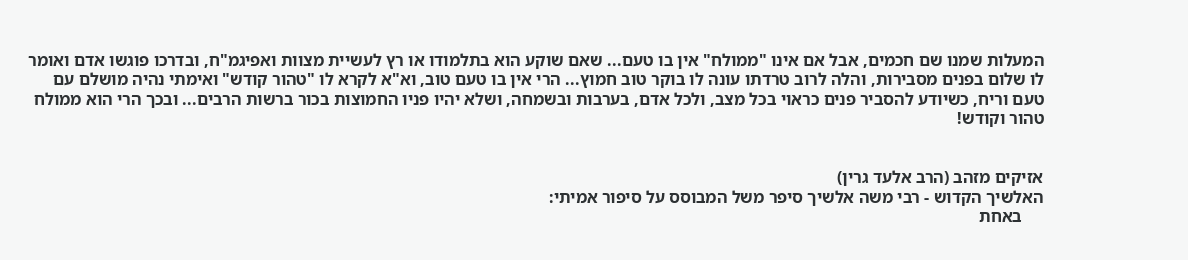המעלות שמנו שם חכמים, אבל אם אינו "ממולח" אין בו טעם... שאם שוקע הוא בתלמודו או רץ לעשיית מצוות ואפיגמ"ח, ובדרכו פוגשו אדם ואומר לו שלום בפנים מסבירות, והלה לרוב טרדתו עונה לו בוקר טוב חמוץ... הרי אין בו טעם טוב, וא"א לקרא לו "טהור קודש" ואימתי נהיה מושלם עם טעם וריח, כשיודע להסביר פנים כראוי בכל מצב, ולכל אדם, בערבות ובשמחה, ושלא יהיו פניו החמוצות בכור ברשות הרבים... ובכך הרי הוא ממולח טהור וקודש!


אזיקים מזהב (הרב אלעד גרין)
האלשיך הקדוש - רבי משה אלשיך סיפר משל המבוסס על סיפור אמיתי:
     באחת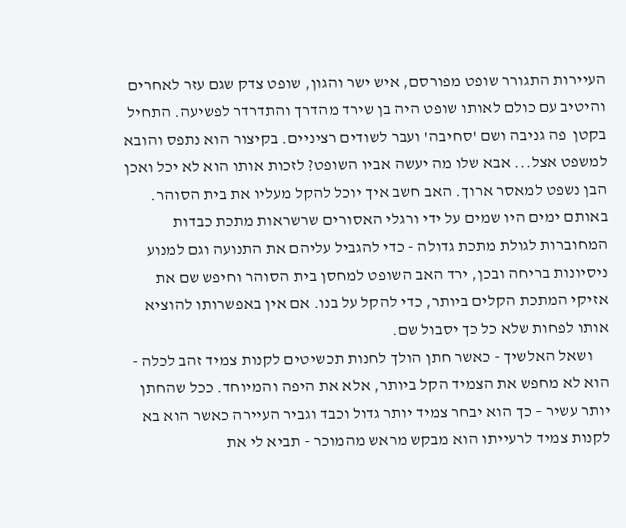העיירות התגורר שופט מפורסם, איש ישר והגון, שופט צדק שגם עזר לאחרים והיטיב עם כולם לאותו שופט היה בן שירד מהדרך והתדרדר לפשיעה. התחיל בקטן  פה גניבה ושם 'סחיבה' ועבר לשודים רציניים. בקיצור הוא נתפס והובא למשפט אצל... אבא שלו מה יעשה אביו השופט? לזכות אותו הוא לא יכל ואכן הבן נשפט למאסר ארוך. האב חשב איך יוכל להקל מעליו את בית הסוהר. באותם ימים היו שמים על ידי ורגלי האסורים שרשראות מתכת כבדות המחוברות לגולת מתכת גדולה - כדי להגביל עליהם את התנועה וגם למנוע ניסיונות בריחה ובכן, ירד האב השופט למחסן בית הסוהר וחיפש שם את אזיקי המתכת הקלים ביותר, כדי להקל על בנו. אם אין באפשרותו להוציא אותו לפחות שלא כל כך יסבול שם.
     ושאל האלשיך - כאשר חתן הולך לחנות תכשיטים לקנות צמיד זהב לכלה - הוא לא מחפש את הצמיד הקל ביותר, אלא את היפה והמיוחד. ככל שהחתן יותר עשיר – כך הוא יבחר צמיד יותר גדול וכבד וגביר העיירה כאשר הוא בא לקנות צמיד לרעייתו הוא מבקש מראש מהמוכר - תביא לי את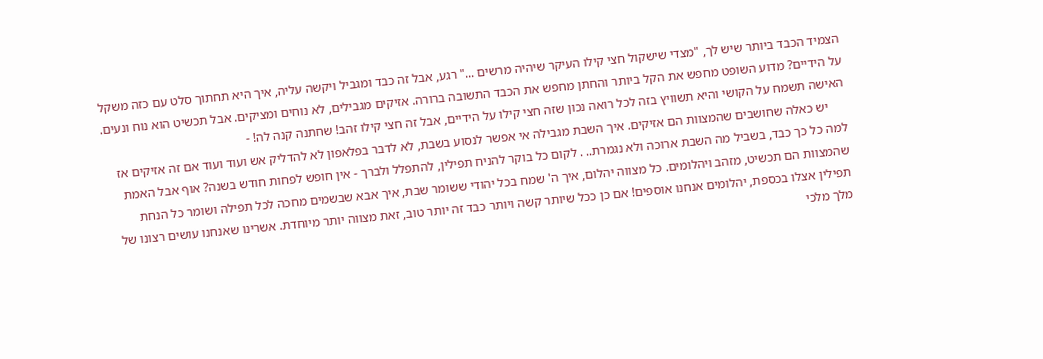הצמיד הכבד ביותר שיש לך, "מצדי שישקול חצי קילו העיקר שיהיה מרשים ..." רגע, אבל זה כבד ומגביל ויקשה עליה, איך היא תחתוך סלט עם כזה משקל על הידיים? מדוע השופט מחפש את הקל ביותר והחתן מחפש את הכבד התשובה ברורה. אזיקים מגבילים, לא נוחים ומציקים. אבל תכשיט הוא נוח ונעים. האישה תשמח על הקושי והיא תשוויץ בזה לכל רואה נכון שזה חצי קילו על הידיים, אבל זה חצי קילו זהב! שחתנה קנה לה! -
     יש כאלה שחושבים שהמצוות הם אזיקים. איך השבת מגבילה אי אפשר לנסוע בשבת, לא לדבר בפלאפון לא להדליק אש ועוד ועוד אם זה אזיקים אז למה כל כך כבד, בשביל מה השבת ארוכה ולא נגמרת.. . לקום כל בוקר להניח תפילין, להתפלל ולברך - אין חופש לפחות חודש בשנה? אוף אבל האמת שהמצוות הם תכשיט, מזהב ויהלומים. כל מצווה יהלום, איך ה' שמח בכל יהודי ששומר שבת, איך אבא שבשמים מחכה לכל תפילה ושומר כל הנחת תפילין אצלו בכספת, יהלומים אנחנו אוספים! אם כן ככל שיותר קשה ויותר כבד זה יותר טוב, זאת מצווה יותר מיוחדת. אשרינו שאנחנו עושים רצונו של מלך מלכי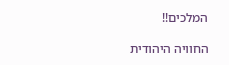המלכים!!

החוויה היהודית